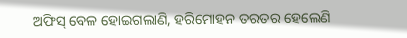ଅଫିସ୍ ବେଳ ହୋଇଗଲାଣି, ହରିମୋହନ ତରତର ହେଲେଣି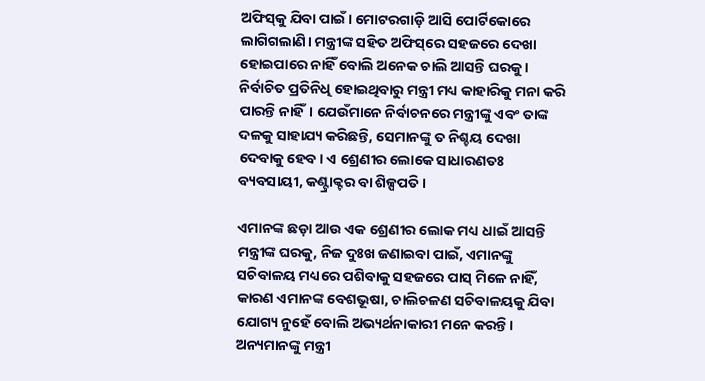ଅଫିସ୍‌କୁ ଯିବା ପାଇଁ। ମୋଟରଗାଡ଼ି ଆସି ପୋର୍ଟିକୋରେ ଲାଗିଗଲାଣି। ମନ୍ତ୍ରୀଙ୍କ ସହିତ ଅଫିସ୍‌ରେ ସହଜରେ ଦେଖା ହୋଇପାରେ ନାହିଁ ବୋଲି ଅନେକ ଚାଲି ଆସନ୍ତି ଘରକୁ। ନିର୍ବାଚିତ ପ୍ରତିନିଧି ହୋଇଥିବାରୁ ମନ୍ତ୍ରୀ ମଧ୍ୟ କାହାରିକୁ ମନା କରି ପାରନ୍ତି ନାହିଁ। ଯେଉଁମାନେ ନିର୍ବାଚନରେ ମନ୍ତ୍ରୀଙ୍କୁ ଏବଂ ତାଙ୍କ ଦଳକୁ ସାହାଯ୍ୟ କରିଛନ୍ତି, ସେମାନଙ୍କୁ ତ ନିଶ୍ଚୟ ଦେଖା ଦେବାକୁ ହେବ। ଏ ଶ୍ରେଣୀର ଲୋକେ ସାଧାରଣତଃ ବ୍ୟବସାୟୀ, କଣ୍ଟ୍ରାକ୍ଟର ବା ଶିଳ୍ପପତି।

ଏମାନଙ୍କ ଛଡ଼ା ଆଉ ଏକ ଶ୍ରେଣୀର ଲୋକ ମଧ୍ୟ ଧାଇଁ ଆସନ୍ତି ମନ୍ତ୍ରୀଙ୍କ ଘରକୁ, ନିଜ ଦୁଃଖ ଜଣାଇବା ପାଇଁ, ଏମାନଙ୍କୁ ସଚିବାଳୟ ମଧ୍ୟରେ ପଶିବାକୁ ସହଜରେ ପାସ୍‌ ମିଳେ ନାହିଁ, କାରଣ ଏମାନଙ୍କ ବେଶଭୂଷା, ଚାଲିଚଳଣ ସଚିବାଳୟକୁ ଯିବା ଯୋଗ୍ୟ ନୁହେଁ ବୋଲି ଅଭ୍ୟର୍ଥନାକାରୀ ମନେ କରନ୍ତି। ଅନ୍ୟମାନଙ୍କୁ ମନ୍ତ୍ରୀ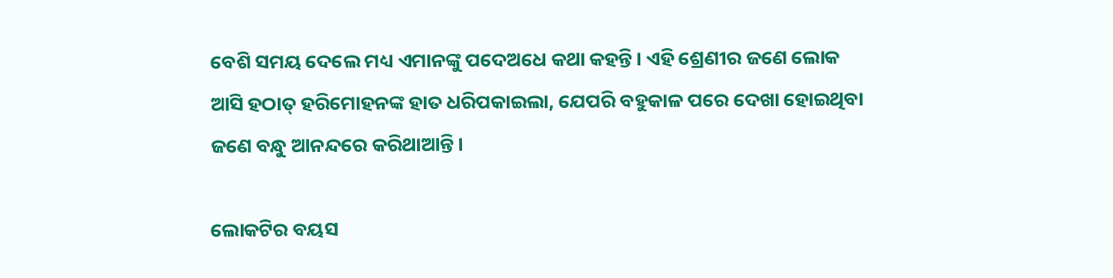ବେଶି ସମୟ ଦେଲେ ମଧ୍ୟ ଏମାନଙ୍କୁ ପଦେଅଧେ କଥା କହନ୍ତି। ଏହି ଶ୍ରେଣୀର ଜଣେ ଲୋକ ଆସି ହଠାତ୍‌ ହରିମୋହନଙ୍କ ହାତ ଧରିପକାଇଲା, ଯେପରି ବହୁକାଳ ପରେ ଦେଖା ହୋଇଥିବା ଜଣେ ବନ୍ଧୁ ଆନନ୍ଦରେ କରିଥାଆନ୍ତି।

ଲୋକଟିର ବୟସ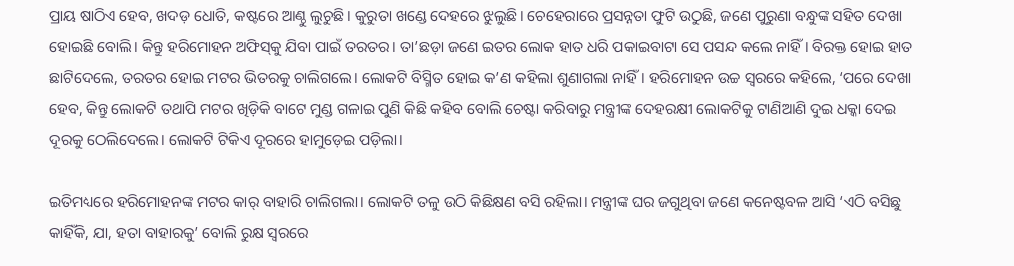ପ୍ରାୟ ଷାଠିଏ ହେବ, ଖଦଡ଼ ଧୋତି, କଷ୍ଟରେ ଆଣ୍ଠୁ ଲୁଚୁଛି। କୁରୁତା ଖଣ୍ଡେ ଦେହରେ ଝୁଲୁଛି। ଚେହେରାରେ ପ୍ରସନ୍ନତା ଫୁଟି ଉଠୁଛି, ଜଣେ ପୁରୁଣା ବନ୍ଧୁଙ୍କ ସହିତ ଦେଖା ହୋଇଛି ବୋଲି। କିନ୍ତୁ ହରିମୋହନ ଅଫିସ୍‌କୁ ଯିବା ପାଇଁ ତରତର। ତା’ଛଡ଼ା ଜଣେ ଇତର ଲୋକ ହାତ ଧରି ପକାଇବାଟା ସେ ପସନ୍ଦ କଲେ ନାହିଁ। ବିରକ୍ତ ହୋଇ ହାତ ଛାଟିଦେଲେ, ତରତର ହୋଇ ମଟର ଭିତରକୁ ଚାଲିଗଲେ। ଲୋକଟି ବିସ୍ମିତ ହୋଇ କ’ଣ କହିଲା ଶୁଣାଗଲା ନାହିଁ। ହରିମୋହନ ଉଚ୍ଚ ସ୍ୱରରେ କହିଲେ, ‘ପରେ ଦେଖା ହେବ, କିନ୍ତୁ ଲୋକଟି ତଥାପି ମଟର ଖିଡ଼ିକି ବାଟେ ମୁଣ୍ଡ ଗଳାଇ ପୁଣି କିଛି କହିବ ବୋଲି ଚେଷ୍ଟା କରିବାରୁ ମନ୍ତ୍ରୀଙ୍କ ଦେହରକ୍ଷୀ ଲୋକଟିକୁ ଟାଣିଆଣି ଦୁଇ ଧକ୍କା ଦେଇ ଦୂରକୁ ଠେଲିଦେଲେ। ଲୋକଟି ଟିକିଏ ଦୂରରେ ହାମୁଡ଼େଇ ପଡ଼ିଲା।

ଇତିମଧ୍ୟରେ ହରିମୋହନଙ୍କ ମଟର କାର୍‌ ବାହାରି ଚାଲିଗଲା। ଲୋକଟି ତଳୁ ଉଠି କିଛିକ୍ଷଣ ବସି ରହିଲା। ମନ୍ତ୍ରୀଙ୍କ ଘର ଜଗୁଥିବା ଜଣେ କନେଷ୍ଟବଳ ଆସି ‘ଏଠି ବସିଛୁ କାହିଁକି, ଯା, ହତା ବାହାରକୁ’ ବୋଲି ରୁକ୍ଷ ସ୍ୱରରେ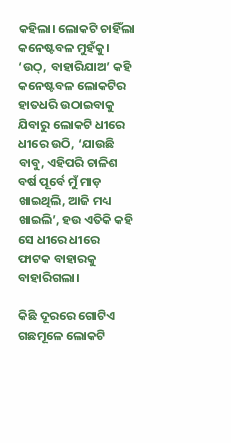କହିଲା। ଲୋକଟି ଚାହିଁଲା କନେଷ୍ଟବଳ ମୁହଁକୁ। ‘ଉଠ୍‌, ବାହାରିଯାଅ’ କହି କନେଷ୍ଟବଳ ଲୋକଟିର ହାତଧରି ଉଠାଇବାକୁ ଯିବାରୁ ଲୋକଟି ଧୀରେ ଧୀରେ ଉଠି, ‘ଯାଉଛି ବାବୁ, ଏହିପରି ଚାଳିଶ ବର୍ଷ ପୂର୍ବେ ମୁଁ ମାଡ଼ ଖାଇଥିଲି, ଆଜି ମଧ୍ୟ ଖାଇଲି’, ହଉ ଏତିକି କହି ସେ ଧୀରେ ଧୀରେ ଫାଟକ ବାହାରକୁ ବାହାରିଗଲା।

କିଛି ଦୂରରେ ଗୋଟିଏ ଗଛମୂଳେ ଲୋକଟି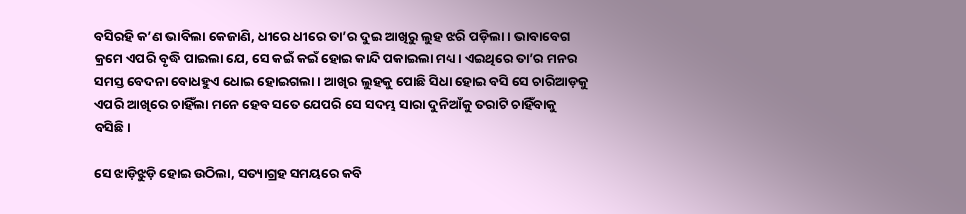ବସିରହି କ’ଣ ଭାବିଲା କେଜାଣି, ଧୀରେ ଧୀରେ ତା’ର ଦୁଇ ଆଖିରୁ ଲୁହ ଝରି ପଡ଼ିଲା। ଭାବାବେଗ କ୍ରମେ ଏପରି ବୃଦ୍ଧି ପାଇଲା ଯେ, ସେ କଇଁ କଇଁ ହୋଇ କାନ୍ଦି ପକାଇଲା ମଧ୍ୟ। ଏଇଥିରେ ତା’ର ମନର ସମସ୍ତ ବେଦନା ବୋଧହୁଏ ଧୋଇ ହୋଇଗଲା। ଆଖିର ଲୁହକୁ ପୋଛି ସିଧା ହୋଇ ବସି ସେ ଚାରିଆଡ଼କୁ ଏପରି ଆଖିରେ ଚାହିଁଲା ମନେ ହେବ ସତେ ଯେପରି ସେ ସଦମ୍ଭ ସାରା ଦୁନିଆଁକୁ ତରାଟି ଚାହିଁବାକୁ ବସିଛି।

ସେ ଝାଡ଼ିଝୁଡ଼ି ହୋଇ ଉଠିଲା, ସତ୍ୟାଗ୍ରହ ସମୟରେ କବି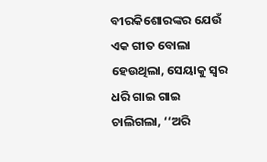ବୀରକିଶୋରଙ୍କର ଯେଉଁ ଏକ ଗୀତ ବୋଲା ହେଉଥିଲା, ସେୟାକୁ ସ୍ୱର ଧରି ଗାଇ ଗାଇ ଚାଲିଗଲା, ‘‘ଅରି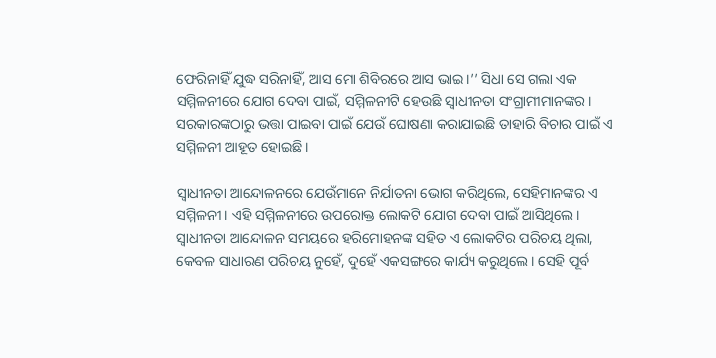ଫେରିନାହିଁ ଯୁଦ୍ଧ ସରିନାହିଁ, ଆସ ମୋ ଶିବିରରେ ଆସ ଭାଇ।’’ ସିଧା ସେ ଗଲା ଏକ ସମ୍ମିଳନୀରେ ଯୋଗ ଦେବା ପାଇଁ, ସମ୍ମିଳନୀଟି ହେଉଛି ସ୍ବାଧୀନତା ସଂଗ୍ରାମୀମାନଙ୍କର। ସରକାରଙ୍କଠାରୁ ଭତ୍ତା ପାଇବା ପାଇଁ ଯେଉଁ ଘୋଷଣା କରାଯାଇଛି ତାହାରି ବିଚାର ପାଇଁ ଏ ସମ୍ମିଳନୀ ଆହୂତ ହୋଇଛି।

ସ୍ବାଧୀନତା ଆନ୍ଦୋଳନରେ ଯେଉଁମାନେ ନିର୍ଯାତନା ଭୋଗ କରିଥିଲେ, ସେହିମାନଙ୍କର ଏ ସମ୍ମିଳନୀ। ଏହି ସମ୍ମିଳନୀରେ ଉପରୋକ୍ତ ଲୋକଟି ଯୋଗ ଦେବା ପାଇଁ ଆସିଥିଲେ। ସ୍ବାଧୀନତା ଆନ୍ଦୋଳନ ସମୟରେ ହରିମୋହନଙ୍କ ସହିତ ଏ ଲୋକଟିର ପରିଚୟ ଥିଲା, କେବଳ ସାଧାରଣ ପରିଚୟ ନୁହେଁ, ଦୁହେଁ ଏକସଙ୍ଗରେ କାର୍ଯ୍ୟ କରୁଥିଲେ। ସେହି ପୂର୍ବ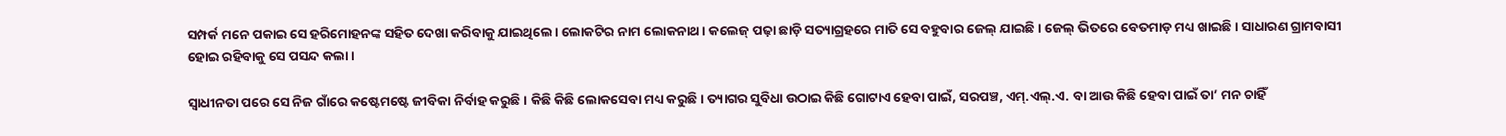ସମ୍ପର୍କ ମନେ ପକାଇ ସେ ହରିମୋହନଙ୍କ ସହିତ ଦେଖା କରିବାକୁ ଯାଇଥିଲେ। ଲୋକଟିର ନାମ ଲୋକନାଥ। କଲେଜ୍‌ ପଢ଼ା ଛାଡ଼ି ସତ୍ୟାଗ୍ରହରେ ମାତି ସେ ବହୁବାର ଜେଲ୍‌ ଯାଇଛି। ଜେଲ୍‌ ଭିତରେ ବେତମାଡ଼ ମଧ୍ୟ ଖାଇଛି। ସାଧାରଣ ଗ୍ରାମବାସୀ ହୋଇ ରହିବାକୁ ସେ ପସନ୍ଦ କଲା।

ସ୍ବାଧୀନତା ପରେ ସେ ନିଜ ଗାଁରେ କଷ୍ଟେମଷ୍ଟେ ଜୀବିକା ନିର୍ବାହ କରୁଛି। କିଛି କିଛି ଲୋକସେବା ମଧ୍ୟ କରୁଛି। ତ୍ୟାଗର ସୁବିଧା ଉଠାଇ କିଛି ଗୋଟାଏ ହେବା ପାଇଁ, ସରପଞ୍ଚ, ଏମ୍‌.ଏଲ୍‌.ଏ. ବା ଆଉ କିଛି ହେବା ପାଇଁ ତା’ ମନ ଚାହିଁ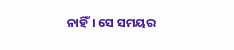ନାହିଁ। ସେ ସମୟର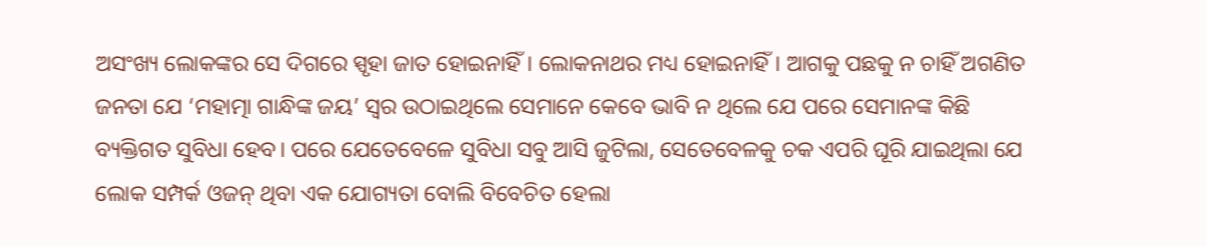ଅସଂଖ୍ୟ ଲୋକଙ୍କର ସେ ଦିଗରେ ସ୍ପୃହା ଜାତ ହୋଇନାହିଁ। ଲୋକନାଥର ମଧ୍ୟ ହୋଇନାହିଁ। ଆଗକୁ ପଛକୁ ନ ଚାହିଁ ଅଗଣିତ ଜନତା ଯେ ‘ମହାତ୍ମା ଗାନ୍ଧିଙ୍କ ଜୟ’ ସ୍ୱର ଉଠାଇଥିଲେ ସେମାନେ କେବେ ଭାବି ନ ଥିଲେ ଯେ ପରେ ସେମାନଙ୍କ କିଛି ବ୍ୟକ୍ତିଗତ ସୁବିଧା ହେବ। ପରେ ଯେତେବେଳେ ସୁବିଧା ସବୁ ଆସି ଜୁଟିଲା, ସେତେବେଳକୁ ଚକ ଏପରି ଘୂରି ଯାଇଥିଲା ଯେ ଲୋକ ସମ୍ପର୍କ ଓଜନ୍‌ ଥିବା ଏକ ଯୋଗ୍ୟତା ବୋଲି ବିବେଚିତ ହେଲା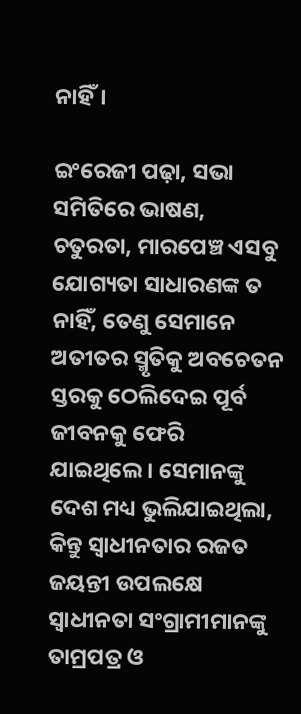ନାହିଁ।

ଇଂରେଜୀ ପଢ଼ା, ସଭା ସମିତିରେ ଭାଷଣ, ଚତୁରତା, ମାରପେଞ୍ଚ ଏସବୁ ଯୋଗ୍ୟତା ସାଧାରଣଙ୍କ ତ ନାହିଁ, ତେଣୁ ସେମାନେ ଅତୀତର ସ୍ମୃତିକୁ ଅବଚେତନ ସ୍ତରକୁ ଠେଲିଦେଇ ପୂର୍ବ ଜୀବନକୁ ଫେରି ଯାଇଥିଲେ। ସେମାନଙ୍କୁ ଦେଶ ମଧ୍ୟ ଭୁଲିଯାଇଥିଲା, କିନ୍ତୁ ସ୍ବାଧୀନତାର ରଜତ ଜୟନ୍ତୀ ଉପଲକ୍ଷେ ସ୍ବାଧୀନତା ସଂଗ୍ରାମୀମାନଙ୍କୁ ତାମ୍ରପତ୍ର ଓ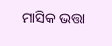ମାସିକ ଭତ୍ତା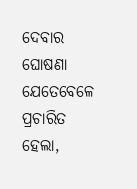ଦେବାର ଘୋଷଣା ଯେତେବେଳେ ପ୍ରଚାରିତ ହେଲା,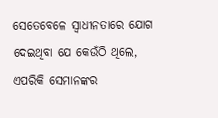ସେତେବେଳେ ସ୍ବାଧୀନତାରେ ଯୋଗ ଦେଇଥିବା ଯେ କେଉଁଠି ଥିଲେ, ଏପରିକି ସେମାନଙ୍କର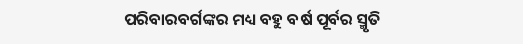ପରିବାରବର୍ଗଙ୍କର ମଧ୍ୟ ବହୁ ବର୍ଷ ପୂର୍ବର ସ୍ମୃତି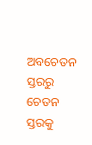ଅବଚେତନ ସ୍ତରରୁ ଚେତନ ସ୍ତରକୁ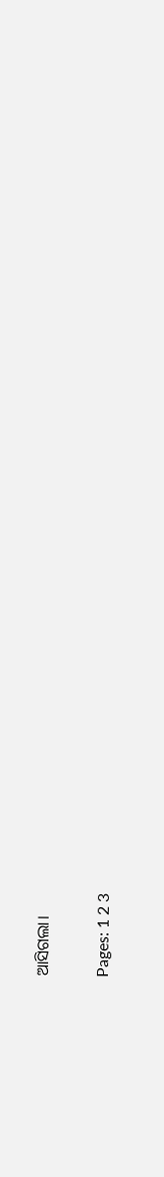ଆସିଗଲା।

Pages: 1 2 3